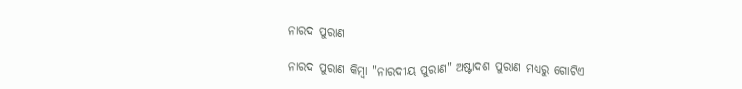ନାରଦ ପୁରାଣ

ନାରଦ ପୁରାଣ କିମ୍ବା "ନାରଦୀୟ ପୁରାଣ" ଅଷ୍ଟାଦଶ ପୁରାଣ ମଧ୍ୟରୁ ଗୋଟିଏ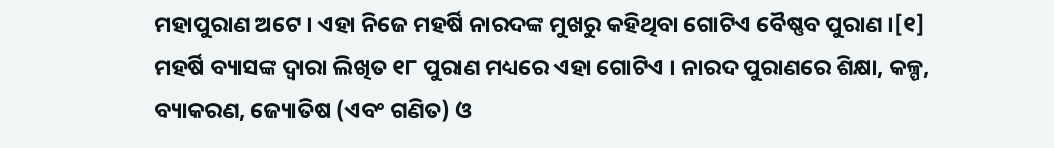ମହାପୁରାଣ ଅଟେ । ଏହା ନିଜେ ମହର୍ଷି ନାରଦଙ୍କ ମୁଖରୁ କହିଥିବା ଗୋଟିଏ ବୈଷ୍ଣବ ପୁରାଣ ।[୧] ମହର୍ଷି ବ୍ୟାସଙ୍କ ଦ୍ୱାରା ଲିଖିତ ୧୮ ପୁରାଣ ମଧ୍ୟରେ ଏହା ଗୋଟିଏ । ନାରଦ ପୁରାଣରେ ଶିକ୍ଷା, କଳ୍ପ, ବ୍ୟାକରଣ, ଜ୍ୟୋତିଷ (ଏବଂ ଗଣିତ) ଓ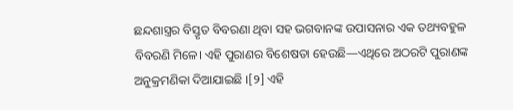ଛନ୍ଦଶାସ୍ତ୍ରର ବିସ୍ତୃତ ବିବରଣା ଥିବା ସହ ଭଗବାନଙ୍କ ଉପାସନାର ଏକ ତଥ୍ୟବହୁଳ ବିବରଣି ମିଳେ। ଏହି ପୁରାଣର ବିଶେଷତା ହେଉଛି—ଏଥିରେ ଅଠରଟି ପୁରାଣଙ୍କ ଅନୁକ୍ରମଣିକା ଦିଆଯାଇଛି ।[୨] ଏହି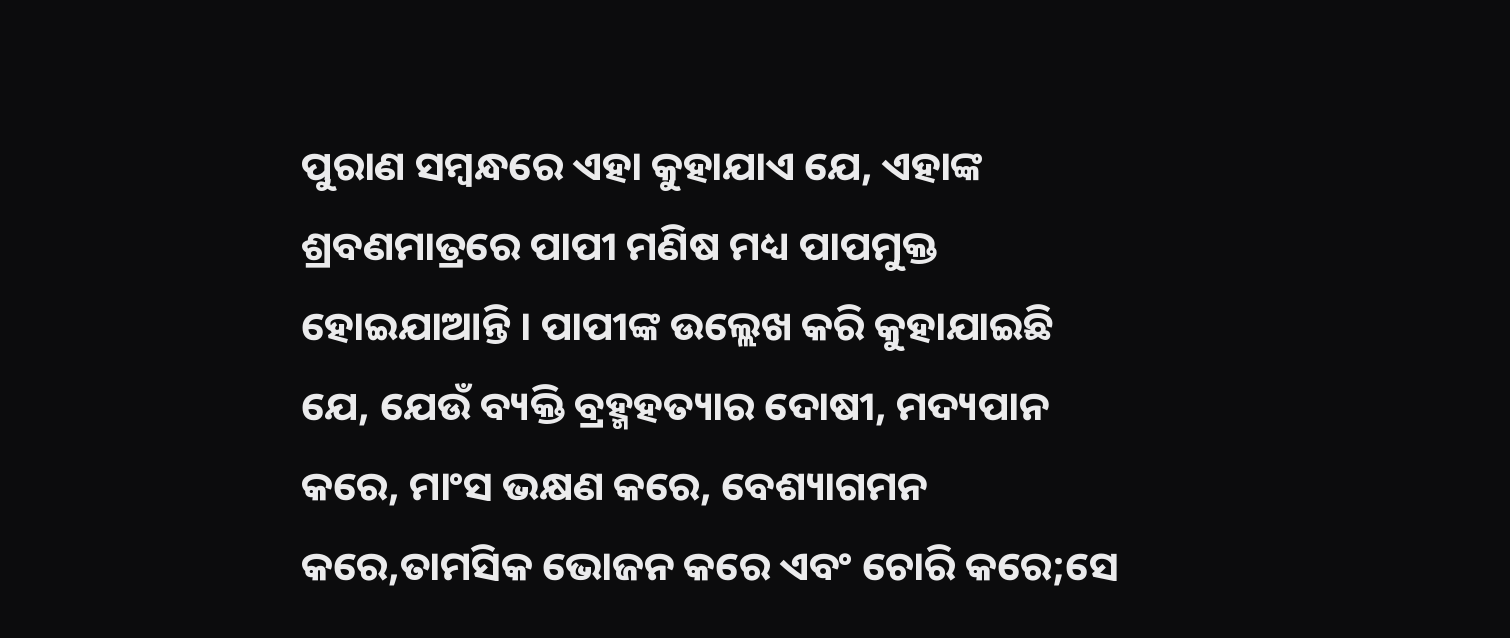ପୁରାଣ ସମ୍ବନ୍ଧରେ ଏହା କୁହାଯାଏ ଯେ, ଏହାଙ୍କ ଶ୍ରବଣମାତ୍ରରେ ପାପୀ ମଣିଷ ମଧ୍ୟ ପାପମୁକ୍ତ ହୋଇଯାଆନ୍ତି । ପାପୀଙ୍କ ଉଲ୍ଲେଖ କରି କୁହାଯାଇଛି ଯେ, ଯେଉଁ ବ୍ୟକ୍ତି ବ୍ରହ୍ମହତ୍ୟାର ଦୋଷୀ, ମଦ୍ୟପାନ କରେ, ମାଂସ ଭକ୍ଷଣ କରେ, ବେଶ୍ୟାଗମନ କରେ,ତାମସିକ ଭୋଜନ କରେ ଏବଂ ଚୋରି କରେ;ସେ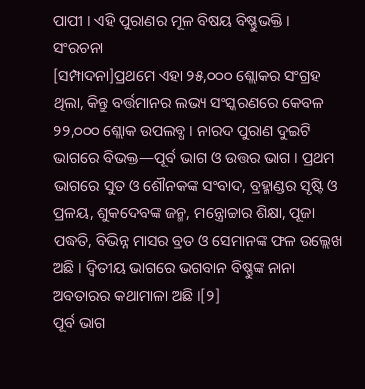ପାପୀ । ଏହି ପୁରାଣର ମୂଳ ବିଷୟ ବିଷ୍ଣୁଭକ୍ତି ।
ସଂରଚନା
[ସମ୍ପାଦନା]ପ୍ରଥମେ ଏହା ୨୫,୦୦୦ ଶ୍ଲୋକର ସଂଗ୍ରହ ଥିଲା, କିନ୍ତୁ ବର୍ତ୍ତମାନର ଲଭ୍ୟ ସଂସ୍କରଣରେ କେବଳ ୨୨,୦୦୦ ଶ୍ଲୋକ ଉପଲବ୍ଧ । ନାରଦ ପୁରାଣ ଦୁଇଟି ଭାଗରେ ବିଭକ୍ତ—ପୂର୍ବ ଭାଗ ଓ ଉତ୍ତର ଭାଗ । ପ୍ରଥମ ଭାଗରେ ସୁତ ଓ ଶୌନକଙ୍କ ସଂବାଦ, ବ୍ରହ୍ମାଣ୍ଡର ସୃଷ୍ଟି ଓ ପ୍ରଳୟ, ଶୁକଦେବଙ୍କ ଜନ୍ମ, ମନ୍ତ୍ରୋଚ୍ଚାର ଶିକ୍ଷା, ପୂଜା ପଦ୍ଧତି, ବିଭିନ୍ନ ମାସର ବ୍ରତ ଓ ସେମାନଙ୍କ ଫଳ ଉଲ୍ଲେଖ ଅଛି । ଦ୍ୱିତୀୟ ଭାଗରେ ଭଗବାନ ବିଷ୍ଣୁଙ୍କ ନାନା ଅବତାରର କଥାମାଳା ଅଛି ।[୨]
ପୂର୍ବ ଭାଗ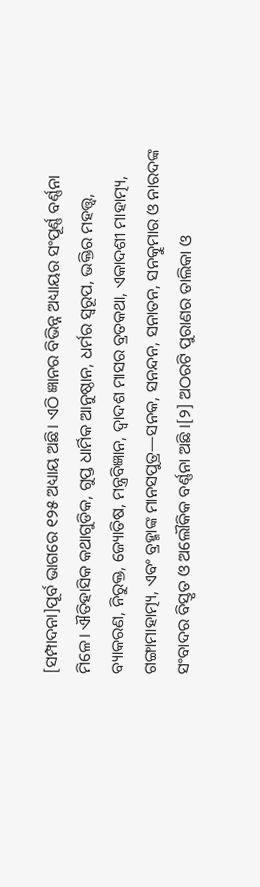[ସମ୍ପାଦନା]ପୂର୍ବ ଭାଗରେ ୧୨୫ ଅଧ୍ୟାୟ ଅଛି। ଏଠି ଜ୍ଞାନର ବିଭିନ୍ନ ଅଧ୍ୟାୟର ସଂପୂର୍ଣ୍ଣ ବର୍ଣ୍ଣନା ମିଳେ। ଐତିହାସିକ କଥାଗୁଡିକ, ଗୁପ୍ତ ଧାର୍ମିକ ଆନୁଷ୍ଠାନ, ଧର୍ମର ସ୍ୱରୂପ, ଭକ୍ତିର ମହତ୍ତ୍ୱ, ବ୍ୟାକରଣ, ନିରୁକ୍ତ, ଜ୍ୟୋତିଷ, ମନ୍ତ୍ରବିଜ୍ଞାନ, ଦ୍ୱାଦଶ ମାସର ବ୍ରତକଥା, ଏକାଦଶୀ ମାହାତ୍ମ୍ୟ, ଗଙ୍ଗାମାହାତ୍ମ୍ୟ, ଏବଂ ବ୍ରହ୍ମାଙ୍କ ମାନସପୁତ୍ର—ସନକ, ସନନ୍ଦନ, ସନାତନ, ସନତ୍କୁମାର ଓ ନାରଦଙ୍କ ସଂବାଦର ବିସ୍ତୃତ ଓ ଅଲୌକିକ ବର୍ଣ୍ଣନା ଅଛି ।[୨] ଅଠରଟି ପୁରାଣର ତାଲିକା ଓ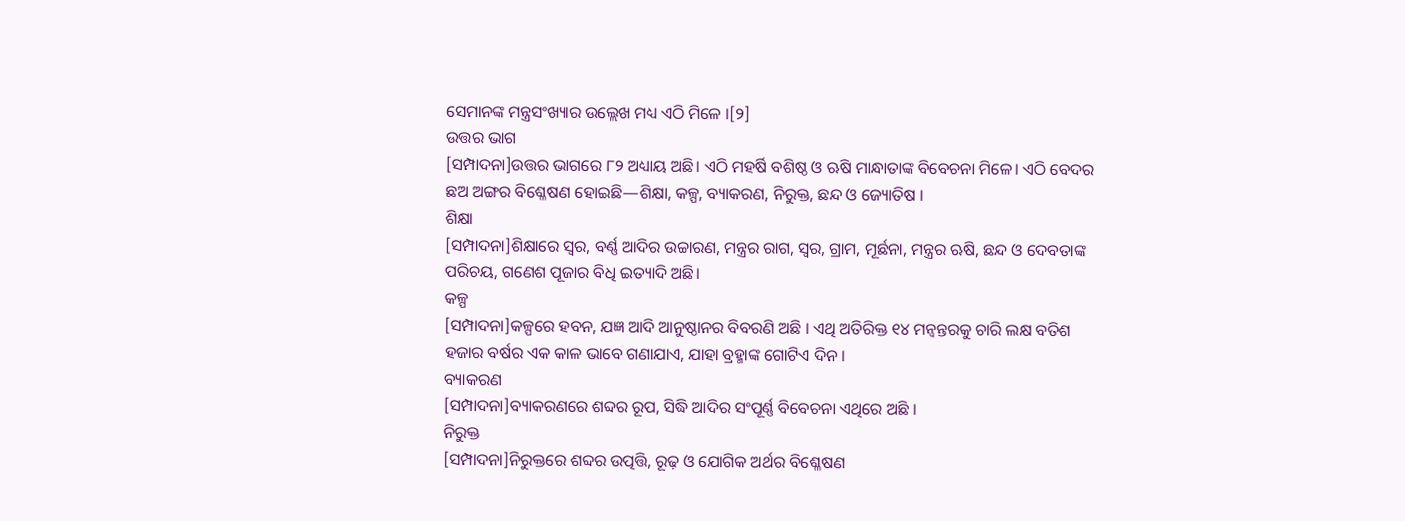ସେମାନଙ୍କ ମନ୍ତ୍ରସଂଖ୍ୟାର ଉଲ୍ଲେଖ ମଧ୍ୟ ଏଠି ମିଳେ ।[୨]
ଉତ୍ତର ଭାଗ
[ସମ୍ପାଦନା]ଉତ୍ତର ଭାଗରେ ୮୨ ଅଧ୍ୟାୟ ଅଛି। ଏଠି ମହର୍ଷି ବଶିଷ୍ଠ ଓ ଋଷି ମାନ୍ଧାତାଙ୍କ ବିବେଚନା ମିଳେ। ଏଠି ବେଦର ଛଅ ଅଙ୍ଗର ବିଶ୍ଳେଷଣ ହୋଇଛି—ଶିକ୍ଷା, କଳ୍ପ, ବ୍ୟାକରଣ, ନିରୁକ୍ତ, ଛନ୍ଦ ଓ ଜ୍ୟୋତିଷ ।
ଶିକ୍ଷା
[ସମ୍ପାଦନା]ଶିକ୍ଷାରେ ସ୍ୱର, ବର୍ଣ୍ଣ ଆଦିର ଉଚ୍ଚାରଣ, ମନ୍ତ୍ରର ରାଗ, ସ୍ୱର, ଗ୍ରାମ, ମୂର୍ଛନା, ମନ୍ତ୍ରର ଋଷି, ଛନ୍ଦ ଓ ଦେବତାଙ୍କ ପରିଚୟ, ଗଣେଶ ପୂଜାର ବିଧି ଇତ୍ୟାଦି ଅଛି।
କଳ୍ପ
[ସମ୍ପାଦନା]କଳ୍ପରେ ହବନ, ଯଜ୍ଞ ଆଦି ଆନୁଷ୍ଠାନର ବିବରଣି ଅଛି । ଏଥି ଅତିରିକ୍ତ ୧୪ ମନ୍ବନ୍ତରକୁ ଚାରି ଲକ୍ଷ ବତିଶ ହଜାର ବର୍ଷର ଏକ କାଳ ଭାବେ ଗଣାଯାଏ, ଯାହା ବ୍ରହ୍ମାଙ୍କ ଗୋଟିଏ ଦିନ ।
ବ୍ୟାକରଣ
[ସମ୍ପାଦନା]ବ୍ୟାକରଣରେ ଶବ୍ଦର ରୂପ, ସିଦ୍ଧି ଆଦିର ସଂପୂର୍ଣ୍ଣ ବିବେଚନା ଏଥିରେ ଅଛି ।
ନିରୁକ୍ତ
[ସମ୍ପାଦନା]ନିରୁକ୍ତରେ ଶବ୍ଦର ଉତ୍ପତ୍ତି, ରୂଢ଼ ଓ ଯୋଗିକ ଅର୍ଥର ବିଶ୍ଳେଷଣ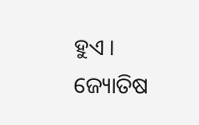ହୁଏ ।
ଜ୍ୟୋତିଷ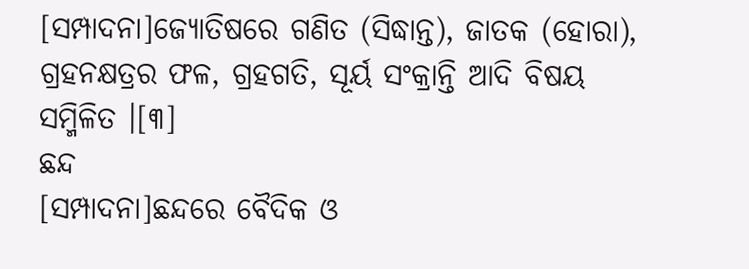[ସମ୍ପାଦନା]ଜ୍ୟୋତିଷରେ ଗଣିତ (ସିଦ୍ଧାନ୍ତ), ଜାତକ (ହୋରା), ଗ୍ରହନକ୍ଷତ୍ରର ଫଳ, ଗ୍ରହଗତି, ସୂର୍ୟ ସଂକ୍ରାନ୍ତି ଆଦି ବିଷୟ ସମ୍ମିଳିତ ।[୩]
ଛନ୍ଦ
[ସମ୍ପାଦନା]ଛନ୍ଦରେ ବୈଦିକ ଓ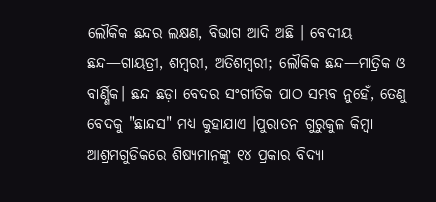ଲୌକିକ ଛନ୍ଦର ଲକ୍ଷଣ, ବିଭାଗ ଆଦି ଅଛି । ବେଦୀୟ ଛନ୍ଦ—ଗାୟତ୍ରୀ, ଶମ୍ବରୀ, ଅତିଶମ୍ବରୀ; ଲୌକିକ ଛନ୍ଦ—ମାତ୍ରିକ ଓ ବାର୍ଣ୍ଣିକ। ଛନ୍ଦ ଛଡ଼ା ବେଦର ସଂଗୀତିକ ପାଠ ସମ୍ଭବ ନୁହେଁ, ତେଣୁ ବେଦକୁ "ଛାନ୍ଦସ" ମଧ୍ୟ କୁହାଯାଏ ।ପୁରାତନ ଗୁରୁକୁଳ କିମ୍ବା ଆଶ୍ରମଗୁଡିକରେ ଶିଷ୍ୟମାନଙ୍କୁ ୧୪ ପ୍ରକାର ବିଦ୍ୟା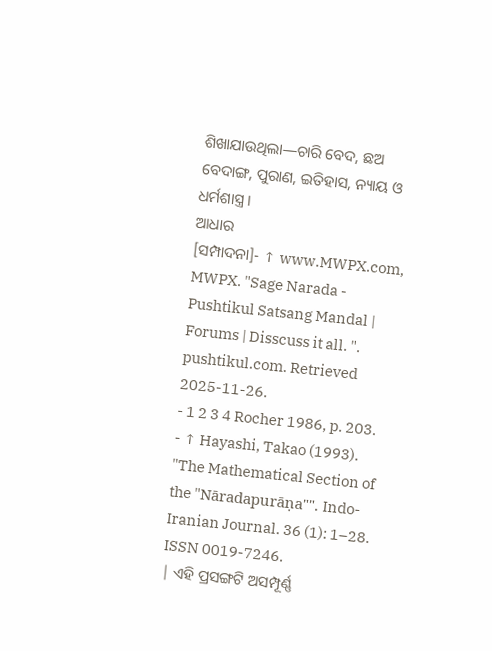ଶିଖାଯାଉଥିଲା—ଚାରି ବେଦ, ଛଅ ବେଦାଙ୍ଗ, ପୁରାଣ, ଇତିହାସ, ନ୍ୟାୟ ଓ ଧର୍ମଶାସ୍ତ୍ର ।
ଆଧାର
[ସମ୍ପାଦନା]- ↑ www.MWPX.com, MWPX. "Sage Narada - Pushtikul Satsang Mandal | Forums | Disscuss it all. ". pushtikul.com. Retrieved 2025-11-26.
- 1 2 3 4 Rocher 1986, p. 203.
- ↑ Hayashi, Takao (1993). "The Mathematical Section of the "Nāradapurāṇa"". Indo-Iranian Journal. 36 (1): 1–28. ISSN 0019-7246.
| ଏହି ପ୍ରସଙ୍ଗଟି ଅସମ୍ପୂର୍ଣ୍ଣ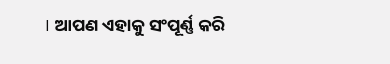। ଆପଣ ଏହାକୁ ସଂପୂର୍ଣ୍ଣ କରି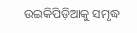ଉଇକିପିଡ଼ିଆକୁ ସମୃଦ୍ଧ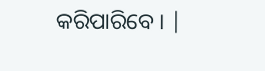କରିପାରିବେ । |